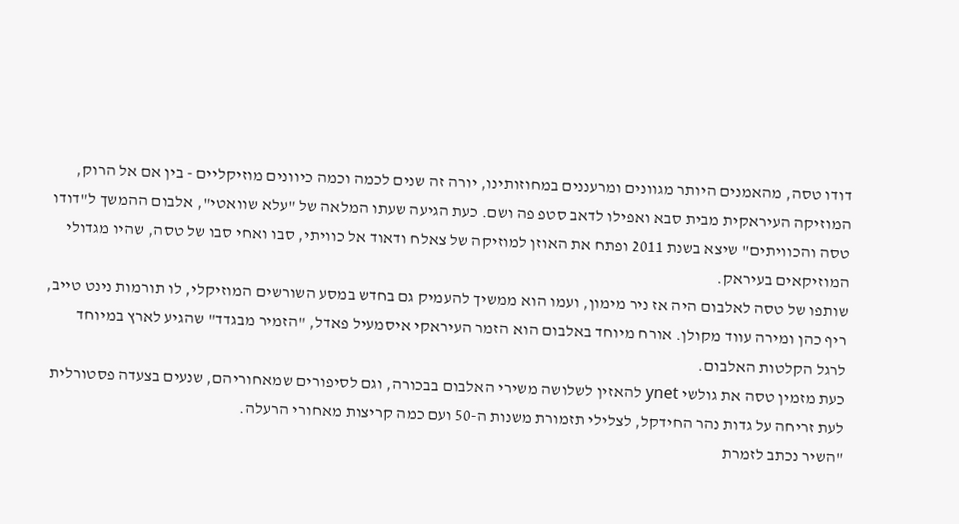דודו טסה, מהאמנים היותר מגוונים ומרעננים במחוזותינו, יורה זה שנים לכמה וכמה כיוונים מוזיקליים - בין אם אל הרוק, המוזיקה העיראקית מבית סבא ואפילו לדאב סטפ פה ושם. כעת הגיעה שעתו המלאה של "עלא שוואטי", אלבום ההמשך ל"דודו טסה והכוויתים" שיצא בשנת 2011 ופתח את האוזן למוזיקה של צאלח ודאוד אל כוויתי, סבו ואחי סבו של טסה, שהיו מגדולי המוזיקאים בעיראק.
שותפו של טסה לאלבום היה אז ניר מימון, ועמו הוא ממשיך להעמיק גם בחדש במסע השורשים המוזיקלי, לו תורמות נינט טייב, ריף כהן ומירה עווד מקולן. אורח מיוחד באלבום הוא הזמר העיראקי איסמעיל פאדל, "הזמיר מבגדד" שהגיע לארץ במיוחד לרגל הקלטות האלבום.
כעת מזמין טסה את גולשי ynet להאזין לשלושה משירי האלבום בבכורה, וגם לסיפורים שמאחוריהם, שנעים בצעדה פסטורלית לעת זריחה על גדות נהר החידקל, לצלילי תזמורת משנות ה-50 ועם כמה קריצות מאחורי הרעלה.
"השיר נכתב לזמרת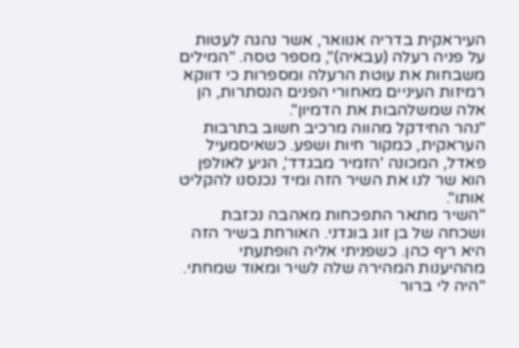העיראקית בדריה אנוואר, אשר נהגה לעטות על פניה רעלה (עבאיה)", מספר טסה. "המילים משבחות את עוטת הרעלה ומספרות כי דווקא רמיזות העיניים מאחורי הפנים הנסתרות, הן אלה שמשלהבות את הדמיון".
"נהר החידקל מהווה מרכיב חשוב בתרבות העראקית, כמקור חיות ושפע. כשאיסמעיל פאדל, המכונה 'הזמיר מבגדד', הגיע לאולפן הוא שר לנו את השיר הזה ומיד נכנסנו להקליט אותו".
"השיר מתאר התפכחות מאהבה נכזבת ושכחה של בן זוג בוגדני. האורחת בשיר הזה היא ריף כהן. כשפניתי אליה הופתעתי מההיענות המהירה שלה לשיר ומאוד שמחתי.
"היה לי ברור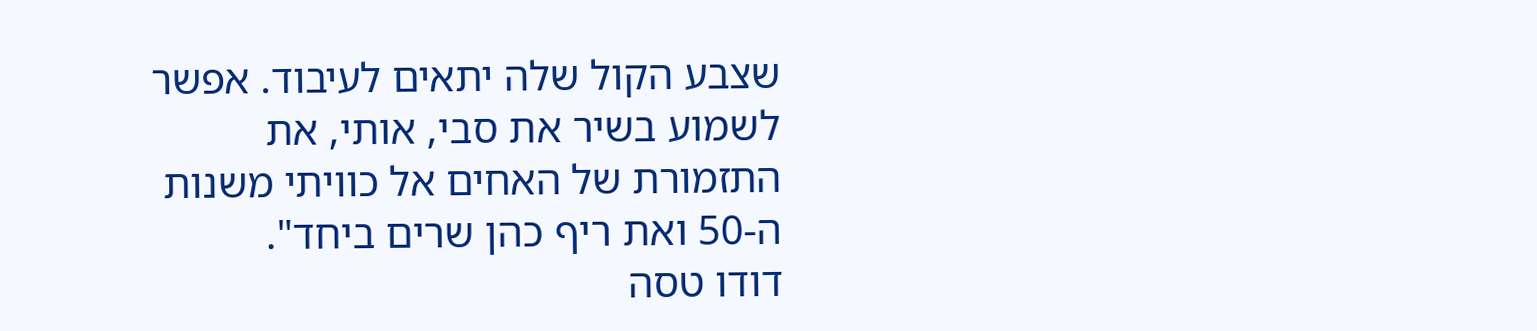שצבע הקול שלה יתאים לעיבוד. אפשר לשמוע בשיר את סבי, אותי, את התזמורת של האחים אל כוויתי משנות ה-50 ואת ריף כהן שרים ביחד".
דודו טסה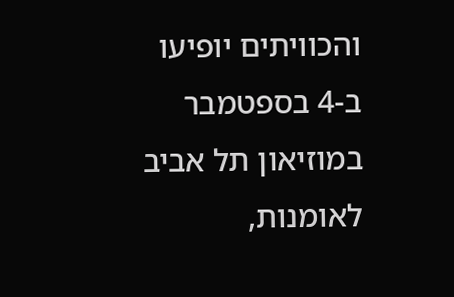והכוויתים יופיעו ב-4 בספטמבר במוזיאון תל אביב לאומנות,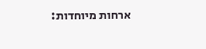ארחות מיוחדות: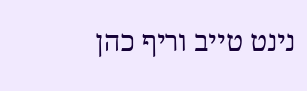נינט טייב וריף כהן